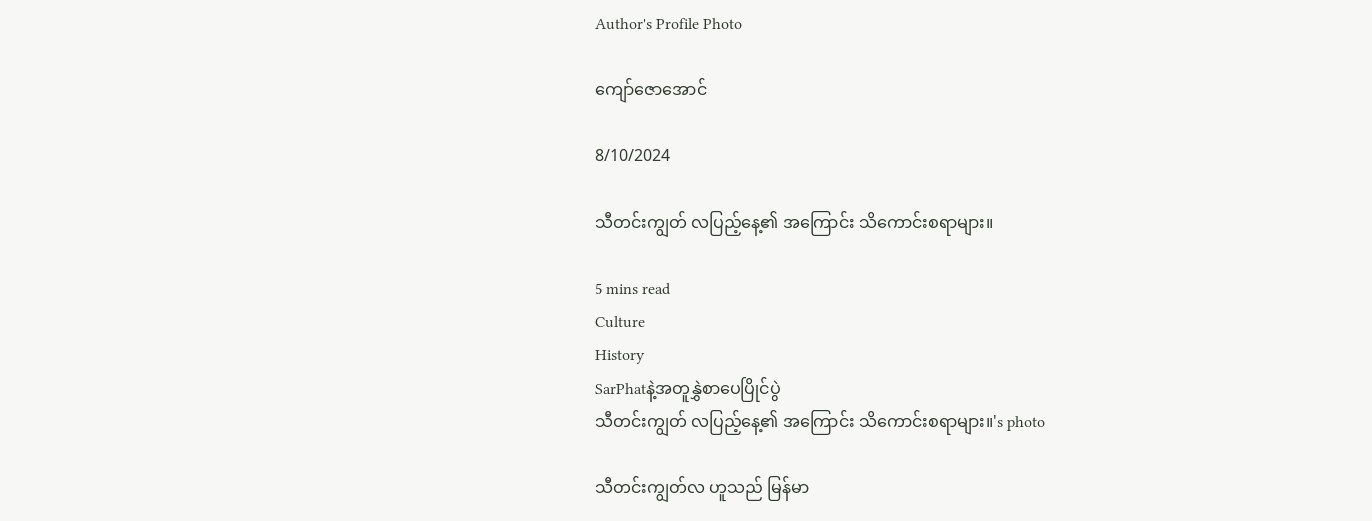Author's Profile Photo

ကျော်ဇောအောင်

8/10/2024

သီတင်းကျွတ် လပြည့်နေ့၏ အကြောင်း သိကောင်းစရာများ။

5 mins read
Culture
History
SarPhatနဲ့အတူနွှဲစာပေပြိုင်ပွဲ
သီတင်းကျွတ် လပြည့်နေ့၏ အကြောင်း သိကောင်းစရာများ။'s photo

သီတင်းကျွတ်လ ဟူသည် မြန်မာ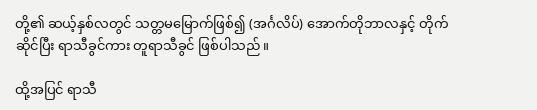တို့၏ ဆယ့်နှစ်လတွင် သတ္တမမြောက်ဖြစ်၍ (အင်္ဂလိပ်) အောက်တိုဘာလနှင့် တိုက်ဆိုင်ပြီး ရာသီခွင်ကား တူရာသီခွင် ဖြစ်ပါသည်။

ထို့အပြင် ရာသီ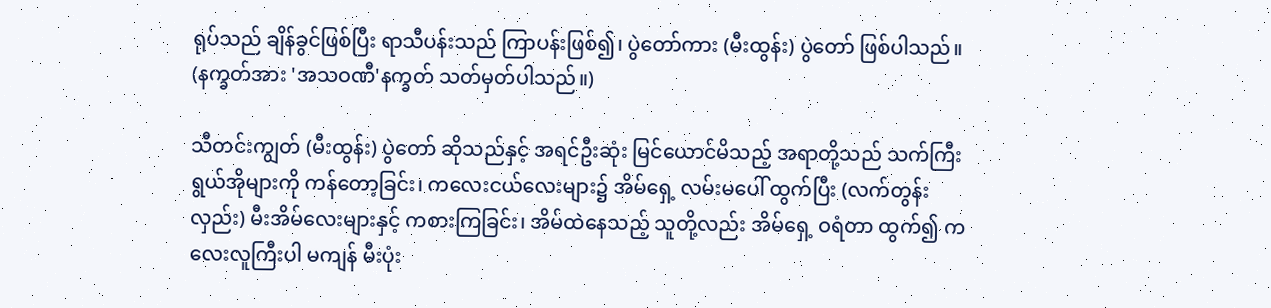ရုပ်သည် ချိန်ခွင်ဖြစ်ပြီး ရာသီပန်းသည် ကြာပန်းဖြစ်၍၊ ပွဲတော်ကား (မီးထွန်း) ပွဲတော် ဖြစ်ပါသည်။ (နက္ခတ်အား 'အသဝဏီ'နက္ခတ် သတ်မှတ်ပါသည်။)

သီတင်းကျွတ် (မီးထွန်း) ပွဲတော် ဆိုသည်နှင့် အရင်ဦးဆုံး မြင်ယောင်မိသည့် အရာတို့သည် သက်ကြီးရွယ်အိုများကို ကန်တော့ခြင်း၊ ကလေးငယ်လေးများ၌ အိမ်ရှေ့ လမ်းမပေါ် ထွက်ပြီး (လက်တွန်းလှည်း) မီးအိမ်လေးများနှင့် ကစားကြခြင်း၊ အိမ်ထဲနေသည့် သူတို့လည်း အိမ်ရှေ့ ဝရံတာ ထွက်၍ ကလေးလူကြီးပါ မကျန် မီးပုံး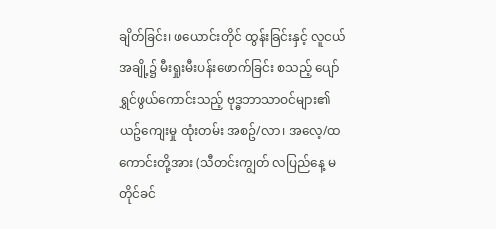ချိတ်ခြင်း၊ ဖယောင်းတိုင် ထွန်းခြင်းနှင့် လူငယ်အချို့၌ မီးရှုးမီးပန်းဖောက်ခြင်း စသည့် ပျော်ရွှင်ဖွယ်ကောင်းသည့် ဗုဒ္ဓဘာသာဝင်များ၏ ယဥ်ကျေးမှု ထုံးတမ်း အစဥ်/လာ၊ အလေ့/ထကောင်းတို့အား (သီတင်းကျွတ် လပြည်နေ့ မတိုင်ခင်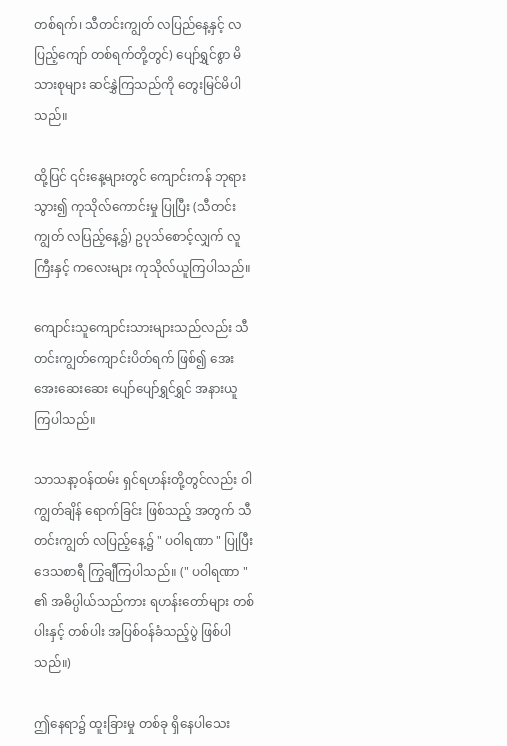တစ်ရက်၊ သီတင်းကျွတ် လပြည်နေ့နှင့် လပြည့်ကျော် တစ်ရက်တို့တွင်) ပျော်ရွှင်စွာ မိသားစုများ ဆင်နွှဲကြသည်ကို တွေးမြင်မိပါသည်။

ထို့ပြင် ၎င်းနေ့များတွင် ကျောင်းကန် ဘုရားသွား၍ ကုသိုလ်ကောင်းမှု ပြုပြီး (သီတင်းကျွတ် လပြည့်နေ့၌) ဥပုသ်စောင့်လျှက် လူကြီးနှင့် ကလေးများ ကုသိုလ်ယူကြပါသည်။

ကျောင်းသူကျောင်းသားများသည်လည်း သီတင်းကျွတ်ကျောင်းပိတ်ရက် ဖြစ်၍ အေးအေးဆေးဆေး ပျော်ပျော်ရွှင်ရွှင် အနားယူကြပါသည်။

သာသနာ့ဝန်ထမ်း ရှင်ရဟန်းတို့တွင်လည်း ဝါကျွတ်ချိန် ရောက်ခြင်း ဖြစ်သည့် အတွက် သီတင်းကျွတ် လပြည့်နေ့၌ " ပဝါရဏာ " ပြုပြီး ဒေသစာရီ ကြွချီကြပါသည်။ (" ပဝါရဏာ " ၏ အဓိပ္ပါယ်သည်ကား ရဟန်းတော်များ တစ်ပါးနှင့် တစ်ပါး အပြစ်ဝန်ခံသည့်ပွဲ ဖြစ်ပါသည်။)

ဤနေရာ၌ ထူးခြားမှု တစ်ခု ရှိနေပါသေး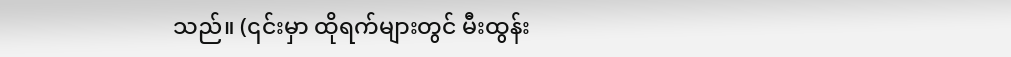သည်။ (၎င်းမှာ ထိုရက်များတွင် မီးထွန်း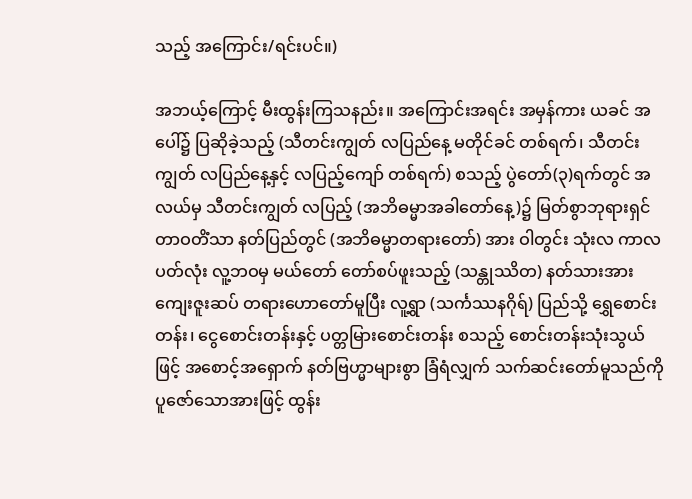သည့် အကြောင်း/ရင်းပင်။)

အဘယ့်ကြောင့် မီးထွန်းကြသနည်း။ အကြောင်းအရင်း အမှန်ကား ယခင် အပေါ်၌ ပြဆိုခဲ့သည့် (သီတင်းကျွတ် လပြည်နေ့ မတိုင်ခင် တစ်ရက်၊ သီတင်းကျွတ် လပြည်နေ့နှင့် လပြည့်ကျော် တစ်ရက်) စသည့် ပွဲတော်(၃)ရက်တွင် အလယ်မှ သီတင်းကျွတ် လပြည့် (အဘိဓမ္မာအခါတော်နေ့)၌ မြတ်စွာဘုရားရှင် တာဝတိံသာ နတ်ပြည်တွင် (အဘိဓမ္မာတရားတော်) အား ဝါတွင်း သုံးလ ကာလပတ်လုံး လူ့ဘဝမှ မယ်တော် တော်စပ်ဖူးသည့် (သန္တုဿိတ) နတ်သားအား ကျေးဇူးဆပ် တရားဟောတော်မူပြီး လူ့ရွာ (သင်္ကဿနဂိုရ်) ပြည်သို့ ရွှေစောင်းတန်း၊ ငွေစောင်းတန်းနှင့် ပတ္တမြားစောင်းတန်း စသည့် စောင်းတန်းသုံးသွယ်ဖြင့် အစောင့်အရှောက် နတ်ဗြဟ္မာများစွာ ခြံရံလျှက် သက်ဆင်းတော်မူသည်ကို ပူဇော်သောအားဖြင့် ထွန်း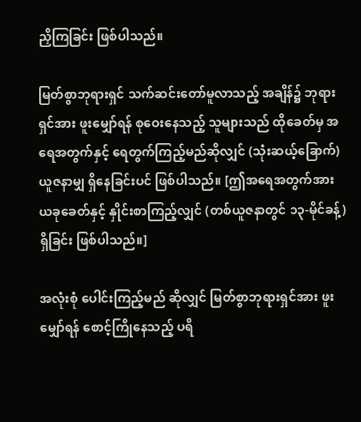ညှိကြခြင်း ဖြစ်ပါသည်။

မြတ်စွာဘုရားရှင် သက်ဆင်းတော်မူလာသည့် အချိန်၌ ဘုရားရှင်အား ဖူးမျှော်ရန် စုဝေးနေသည့် သူများသည် ထိုခေတ်မှ အရေအတွက်နှင့် ရေတွက်ကြည့်မည်ဆိုလျှင် (သုံးဆယ့်ခြောက်) ယူဇနာမျှ ရှိနေခြင်းပင် ဖြစ်ပါသည်။ [ဤအရေအတွက်အား ယခုခေတ်နှင့် နှိုင်းစာကြည့်လျှင် (တစ်ယူဇနာတွင် ၁၃-မိုင်ခန့်) ရှိခြင်း ဖြစ်ပါသည်။]

အလုံးစုံ ပေါင်းကြည့်မည် ဆိုလျှင် မြတ်စွာဘုရားရှင်အား ဖူးမျှော်ရန် စောင့်ကြိုနေသည့် ပရိ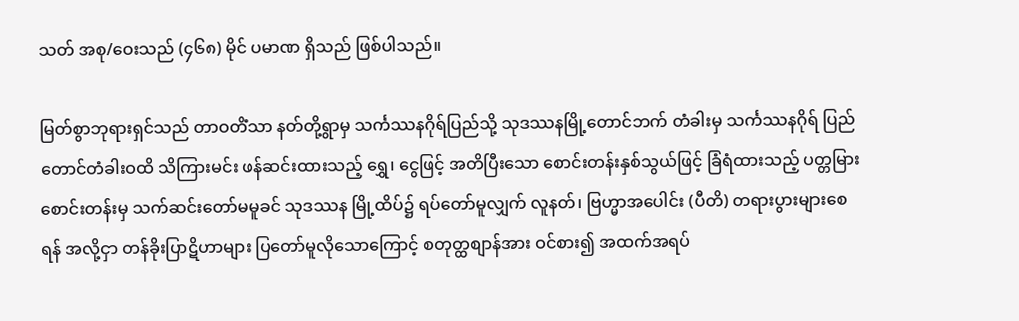သတ် အစု/ဝေးသည် (၄၆၈) မိုင် ပမာဏ ရှိသည် ဖြစ်ပါသည်။

မြတ်စွာဘုရားရှင်သည် တာဝတိံသာ နတ်တို့ရွာမှ သင်္ကဿနဂိုရ်ပြည်သို့ သုဒဿနမြို့တောင်ဘက် တံခါးမှ သင်္ကဿနဂိုရ် ပြည် တောင်တံခါးဝထိ သိကြားမင်း ဖန်ဆင်းထားသည့် ရွှေ၊ ငွေဖြင့် အတိပြီးသော စောင်းတန်းနှစ်သွယ်ဖြင့် ခြံရံထားသည့် ပတ္တမြားစောင်းတန်းမှ သက်ဆင်းတော်မမူခင် သုဒဿန မြို့ထိပ်၌ ရပ်တော်မူလျှက် လူနတ်၊ ဗြဟ္မာအပေါင်း (ပီတိ) တရားပွားများစေရန် အလို့ငှာ တန်ခိုးပြာဋိဟာများ ပြတော်မူလိုသောကြောင့် စတုတ္ထစျာန်အား ဝင်စား၍ အထက်အရပ်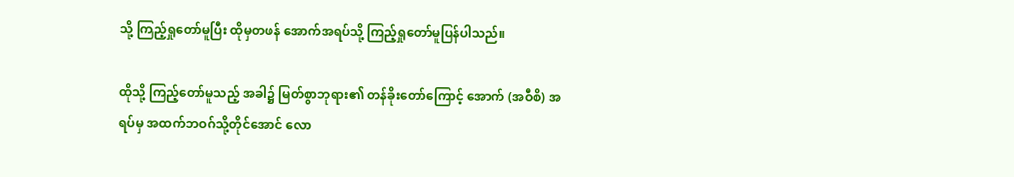သို့ ကြည့်ရှုတော်မူပြီး ထိုမှတဖန် အောက်အရပ်သို့ ကြည့်ရှုတော်မူပြန်ပါသည်။

ထိုသို့ ကြည့်တော်မူသည့် အခါ၌ မြတ်စွာဘုရား၏ တန်ခိုးတော်ကြောင့် အောက် (အဝီစိ) အရပ်မှ အထက်ဘဝဂ်သို့တိုင်အောင် လော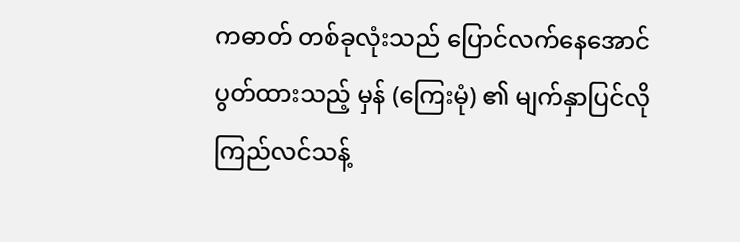ကဓာတ် တစ်ခုလုံးသည် ပြောင်လက်နေအောင် ပွတ်ထားသည့် မှန် (ကြေးမုံ) ၏ မျက်နှာပြင်လို ကြည်လင်သန့်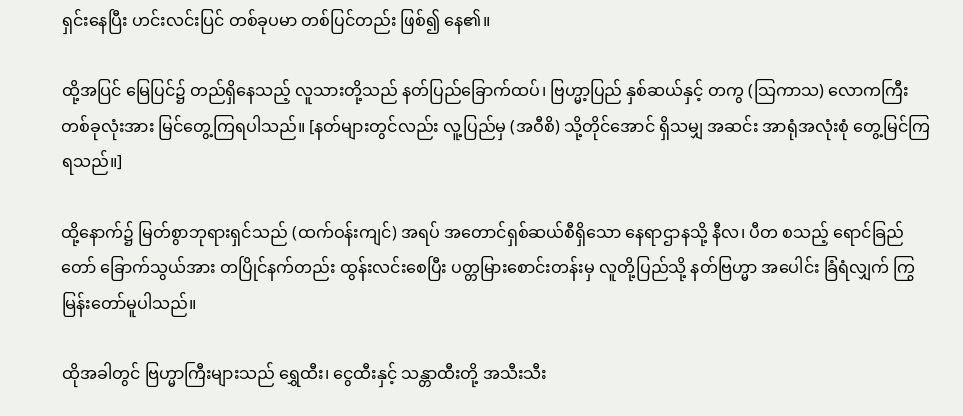ရှင်းနေပြီး ဟင်းလင်းပြင် တစ်ခုပမာ တစ်ပြင်တည်း ဖြစ်၍ နေ၏။

ထို့အပြင် မြေပြင်၌ တည်ရှိနေသည့် လူသားတို့သည် နတ်ပြည်ခြောက်ထပ်၊ ဗြဟ္မာ့ပြည် နှစ်ဆယ်နှင့် တကွ (သြကာသ) လောကကြီး တစ်ခုလုံးအား မြင်တွေ့ကြရပါသည်။ [နတ်များတွင်လည်း လူ့ပြည်မှ (အဝီစိ) သို့တိုင်အောင် ရှိသမျှ အဆင်း အာရုံအလုံးစုံ တွေ့မြင်ကြရသည်။]

ထို့နောက်၌ မြတ်စွာဘုရားရှင်သည် (ထက်ဝန်းကျင်) အရပ် အတောင်ရှစ်ဆယ်စီရှိသော နေရာဌာနသို့ နီလ၊ ပီတ စသည့် ရောင်ခြည်တော် ခြောက်သွယ်အား တပြိုင်နက်တည်း ထွန်းလင်းစေပြီး ပတ္တမြားစောင်းတန်းမှ လူတို့ပြည်သို့ နတ်ဗြဟ္မာ အပေါင်း ခြံရံလျှက် ကြွမြန်းတော်မူပါသည်။

ထိုအခါတွင် ဗြဟ္မာကြီးများသည် ရွှေထီး၊ ငွေထီးနှင့် သန္တာထီးတို့ အသီးသီး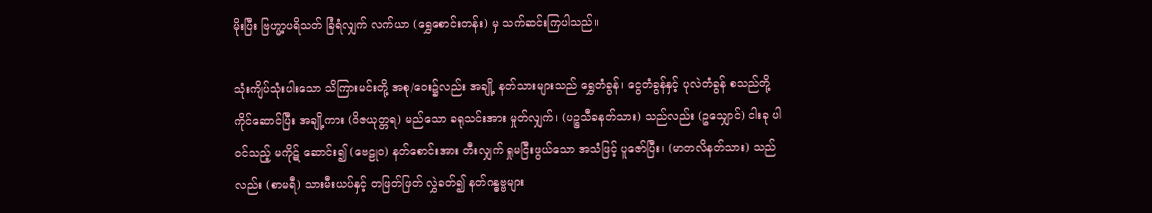မိုးပြီး ဗြဟ္မာ့ပရိသတ် ခြံရံလျှက် လက်ယာ (ရွှေစောင်းတန်း) မှ သက်ဆင်းကြပါသည်။

သုံးကျိပ်သုံးပါးသော သိကြားမင်းတို့ အစု/ဝေး၌လည်း အချို့ နတ်သားများသည် ရွှေတံခွန်၊ ငွေတံခွန်နှင့် ပုလဲတံခွန် စသည်တို့ ကိုင်ဆောင်ပြီး အချို့ကား (ဝိဇယုတ္တရ) မည်သော ခရုသင်းအား မှုတ်လျှက်၊ (ပဉ္စသီခနတ်သား) သည်လည်း (ဥသျှောင်) ငါးခု ပါဝင်သည့် မကိုဋ် ဆောင်း၍ (ဗေဠုဝ) နတ်စောင်းအား တီးလျှက် ရှုမငြီးဖွယ်သော အသံဖြင့် ပူဇော်ပြီး၊ (မာတလိနတ်သား) သည်လည်း (စာမရီ) သားမီးယပ်နှင့် တဖြတ်ဖြတ် လွှဲခတ်၍ နတ်ဂန္ဓဗ္ဗများ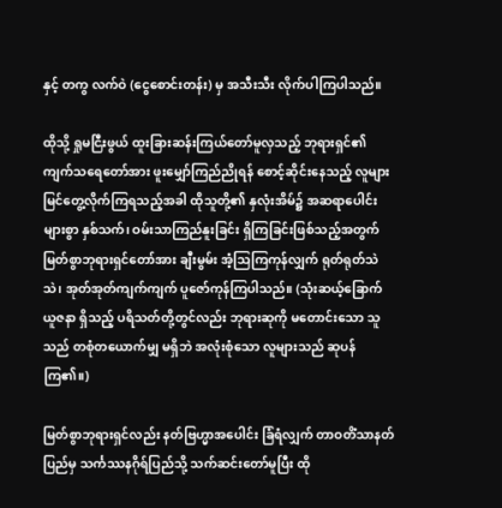နှင့် တကွ လက်ဝဲ (ငွေစောင်းတန်း) မှ အသီးသီး လိုက်ပါကြပါသည်။

ထိုသို့ ရှုမငြီးဖွယ် ထူးခြားဆန်းကြယ်တော်မူလှသည့် ဘုရားရှင်၏ ကျက်သရေတော်အား ဖူးမျှော်ကြည်ညိုရန် စောင့်ဆိုင်းနေသည့် လူများ မြင်တွေ့လိုက်ကြရသည့်အခါ ထိုသူတို့၏ နှလုံးအိမ်၌ အဆရာပေါင်းများစွာ နှစ်သက်၊ ဝမ်းသာကြည်နူးခြင်း ရှိကြခြင်းဖြစ်သည့်အတွက် မြတ်စွာဘုရားရှင်တော်အား ချီးမွမ်း အံ့သြကြကုန်လျှက် ရုတ်ရုတ်သဲသဲ၊ အုတ်အုတ်ကျက်ကျက် ပူဇော်ကုန်ကြပါသည်။ (သုံးဆယ့်ခြောက် ယူဇနာ ရှိသည့် ပရိသတ်တို့တွင်လည်း ဘုရားဆုကို မတောင်းသော သူသည် တစုံတယောက်မျှ မရှိဘဲ အလုံးစုံသော လူများသည် ဆုပန်ကြ၏။)

မြတ်စွာဘုရားရှင်လည်း နတ်ဗြဟ္မာအပေါင်း ခြံရံလျှက် တာဝတိံသာနတ်ပြည်မှ သင်္ကဿနဂိုရ်ပြည်သို့ သက်ဆင်းတော်မူပြီး ထို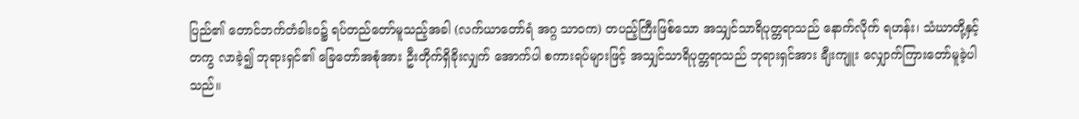ပြည်၏ တောင်ဘက်တံခါးဝ၌ ရပ်တည်တော်မူသည့်အခါ (လက်ယာတော်ရံ အဂ္ဂ သာဝက) တပည့်ကြီးဖြစ်သော အသျှင်သာရိပုတ္တရာသည် နောက်လိုက် ရဟန်း၊ သံဃာတို့နှင့်တကွ လာခဲ့၍ ဘုရားရှင်၏ ခြေတော်အစုံအား ဦးတိုက်ရှိခိုးလျှက် အောက်ပါ စကားရပ်များဖြင့် အသျှင်သာရိပုတ္တရာသည် ဘုရားရှင်အား ချီးကျူး လျှောက်ကြားတော်မူခဲ့ပါသည်။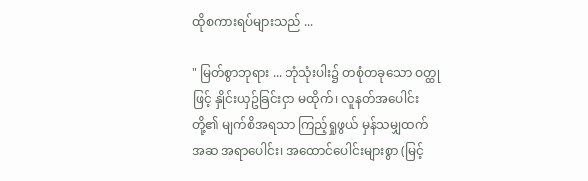ထိုစကားရပ်များသည် ...

" မြတ်စွာဘုရား ... ဘုံသုံးပါး၌ တစုံတခုသော ဝတ္ထုဖြင့် နှိုင်းယှဥ်ခြင်းငှာ မထိုက်၊ လူနတ်အပေါင်းတို့၏ မျက်စိအရသာ ကြည့်ရှုဖွယ် မှန်သမျှထက် အဆ အရာပေါင်း၊ အထောင်ပေါင်းများစွာ (မြင့်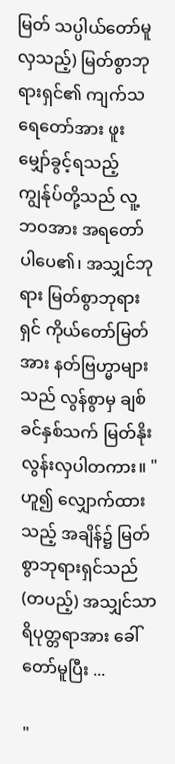မြတ် သပ္ပါယ်တော်မူလှသည့်) မြတ်စွာဘုရားရှင်၏ ကျက်သရေတော်အား ဖူးမျှော်ခွင့်ရသည့် ကျွန်ုပ်တို့သည် လူ့ဘဝအား အရတော်ပါပေ၏၊ အသျှင်ဘုရား မြတ်စွာဘုရားရှင် ကိုယ်တော်မြတ်အား နတ်ဗြဟ္မာများသည် လွန်စွာမှ ချစ်ခင်နှစ်သက် မြတ်နိုးလွန်းလှပါတကား။ " ဟူ၍ လျှောက်ထားသည့် အချိန်၌ မြတ်စွာဘုရားရှင်သည် (တပည့်) အသျှင်သာရိပုတ္တရာအား ခေါ်တော်မူပြီး ...

"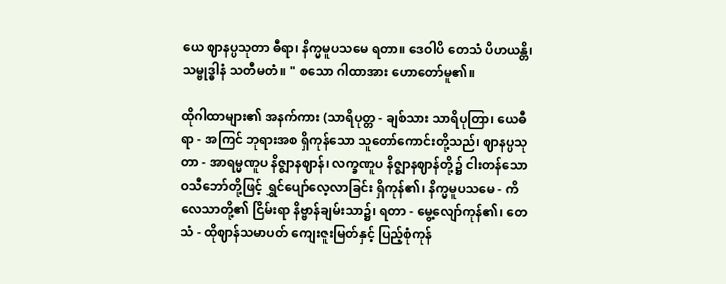ယေ ဈာနပ္ပသုတာ ဓီရာ၊ နိက္မမူပသမေ ရတာ။ ဒေဝါပိ တေသံ ပိဟယန္တိ၊ သမ္ဗုဒ္ဓါနံ သတီမတံ။ " စသော ဂါထာအား ဟောတော်မူ၏။

ထိုဂါထာများ၏ အနက်ကား (သာရိပုတ္တ - ချစ်သား သာရိပုတြာ၊ ယေဓီရာ - အကြင် ဘုရားအစ ရှိကုန်သော သူတော်ကောင်းတို့သည်၊ ဈာနပ္ပသုတာ - အာရမ္မဏူပ နိဇ္ဈာနဈာန်၊ လက္ခဏူပ နိဇ္ဈာနဈာန်တို့၌ ငါးတန်သော ဝသီဘော်တို့ဖြင့် ရွှင်ပျော်လေ့လာခြင်း ရှိကုန်၏၊ နိက္မမူပသမေ - ကိလေသာတို့၏ ငြိမ်းရာ နိဗ္ဗာန်ချမ်းသာ၌၊ ရတာ - မွေ့လျော်ကုန်၏၊ တေသံ - ထိုဈာန်သမာပတ် ကျေးဇူးမြတ်နှင့် ပြည့်စုံကုန်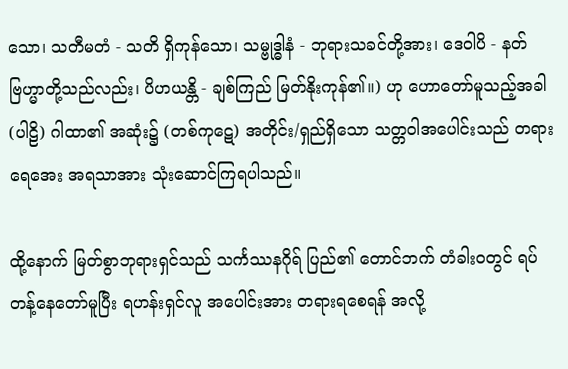သော၊ သတီမတံ - သတိ ရှိကုန်သော၊ သမ္ဗုဒ္ဓါနံ - ဘုရားသခင်တို့အား၊ ဒေဝါပိ - နတ်ဗြဟ္မာတို့သည်လည်း၊ ပိဟယန္တိ - ချစ်ကြည် မြတ်နိုးကုန်၏။) ဟု ဟောတော်မူသည့်အခါ (ပါဠိ) ဂါထာ၏ အဆုံး၌ (တစ်ကုဋေ) အတိုင်း/ရှည်ရှိသော သတ္တဝါအပေါင်းသည် တရားရေအေး အရသာအား သုံးဆောင်ကြရပါသည်။

ထို့နောက် မြတ်စွာဘုရားရှင်သည် သင်္ကဿနဂိုရ် ပြည်၏ တောင်ဘက် တံခါးဝတွင် ရပ်တန့်နေတော်မူပြီး ရဟန်းရှင်လူ အပေါင်းအား တရားရစေရန် အလို့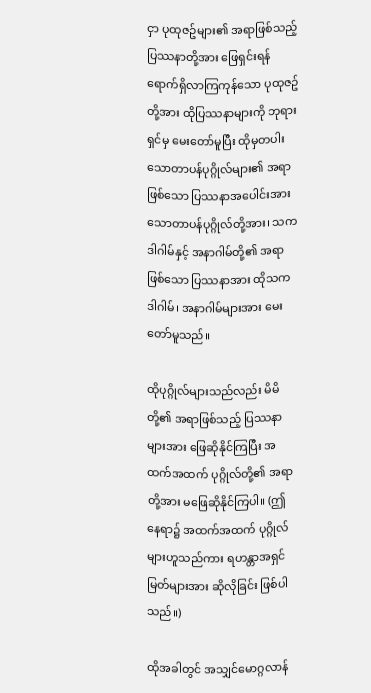ငှာ ပုထုဇဥ်များ၏ အရာဖြစ်သည့် ပြဿနာတို့အား ဖြေရှင်းရန် ရောက်ရှိလာကြကုန်သော ပုထုဇဥ်တို့အား ထိုပြဿနာများကို ဘုရားရှင်မှ မေးတော်မူပြီး ထိုမှတပါး သောတာပန်ပုဂ္ဂိုလ်များ၏ အရာဖြစ်သော ပြဿနာအပေါင်းအား သောတာပန်ပုဂ္ဂိုလ်တို့အား၊ သကဒါဂါမ်နှင့် အနာဂါမ်တို့၏ အရာဖြစ်သော ပြဿနာအား ထိုသကဒါဂါမ်၊ အနာဂါမ်များအား မေးတော်မူသည်။

ထိုပုဂ္ဂိုလ်များသည်လည်း မိမိတို့၏ အရာဖြစ်သည့် ပြဿနာများအား ဖြေဆိုနိုင်ကြပြီး အထက်အထက် ပုဂ္ဂိုလ်တို့၏ အရာတို့အား မဖြေဆိုနိုင်ကြပါ။ (ဤနေရာ၌ အထက်အထက် ပုဂ္ဂိုလ်များဟူသည်ကား ရဟန္တာအရှင်မြတ်များအား ဆိုလိုခြင်း ဖြစ်ပါသည်။)

ထိုအခါတွင် အသျှင်မောဂ္ဂလာန်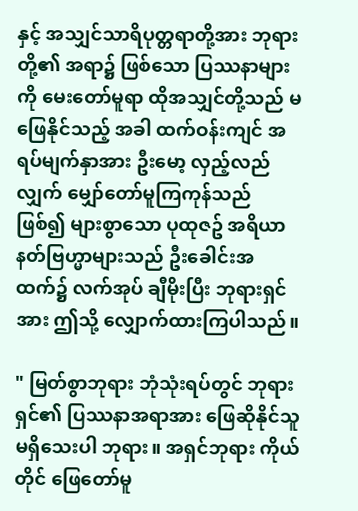နှင့် အသျှင်သာရိပုတ္တရာတို့အား ဘုရားတို့၏ အရာ၌ ဖြစ်သော ပြဿနာများကို မေးတော်မူရာ ထိုအသျှင်တို့သည် မဖြေနိုင်သည့် အခါ ထက်ဝန်းကျင် အရပ်မျက်နှာအား ဦးမော့ လှည့်လည်လျှက် မျှော်တော်မူကြကုန်သည် ဖြစ်၍ များစွာသော ပုထုဇဥ် အရိယာနတ်ဗြဟ္မာများသည် ဦးခေါင်းအထက်၌ လက်အုပ် ချီမိုးပြီး ဘုရားရှင်အား ဤသို့ လျှောက်ထားကြပါသည်။

" မြတ်စွာဘုရား ဘုံသုံးရပ်တွင် ဘုရားရှင်၏ ပြဿနာအရာအား ဖြေဆိုနိုင်သူ မရှိသေးပါ ဘုရား။ အရှင်ဘုရား ကိုယ်တိုင် ဖြေတော်မူ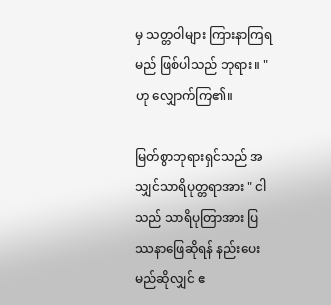မှ သတ္တဝါများ ကြားနာကြရမည် ဖြစ်ပါသည် ဘုရား။ " ဟု လျှောက်ကြ၏။

မြတ်စွာဘုရားရှင်သည် အသျှင်သာရိပုတ္တရာအား " ငါသည် သာရိပုတြာအား ပြဿနာဖြေဆိုရန် နည်းပေးမည်ဆိုလျှင် ဧ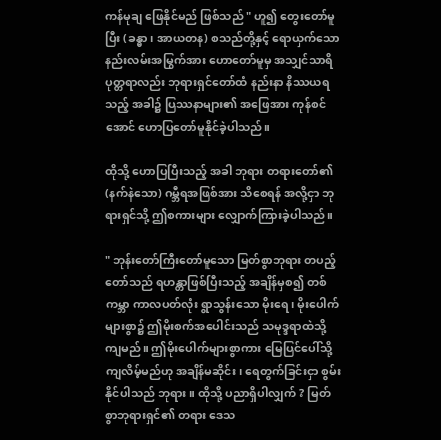ကန်မုချ ဖြေနိုင်မည် ဖြစ်သည် " ဟူ၍ တွေးတော်မူပြီး (ခန္ဓာ၊ အာယတန) စသည်တို့နှင့် ရောယှက်သော နည်းလမ်းအမြွက်အား ဟောတော်မူမှ အသျှင်သာရိပုတ္တရာလည်း ဘုရားရှင်တော်ထံ နည်းနာ နိဿယရသည့် အခါ၌ ပြဿနာများ၏ အဖြေအား ကုန်စင်အောင် ဟောပြတော်မူနိုင်ခဲ့ပါသည်။

ထိုသို့ ဟောပြပြီးသည့် အခါ ဘုရား တရားတော်၏ (နက်နဲသော) ဂမ္ဘီရအဖြစ်အား သိစေရန် အလို့ငှာ ဘုရားရှင်သို့ ဤစကားများ လျှောက်ကြားခဲ့ပါသည်။

" ဘုန်းတော်ကြီးတော်မူသော မြတ်စွာဘုရား တပည့်တော်သည် ရဟန္တာဖြစ်ပြီးသည့် အချိန်မှစ၍ တစ်ကမ္ဘာ ကာလပတ်လုံး ရွာသွန်းသော မိုးရေ၊ မိုးပေါက်များစွာ၌ ဤမိုးစက်အပေါင်းသည် သမုဒ္ဒရာထဲသို့ ကျမည်။ ဤမိုးပေါက်များစွာကား မြေပြင်ပေါ်သို့ ကျလိမ့်မည်ဟု အချိန်မဆိုင်း၊ ရေတွက်ခြင်းငှာ စွမ်းနိုင်ပါသည် ဘုရား။ ထိုသို့ ပညာရှိပါလျှက် ? မြတ်စွာဘုရားရှင်၏ တရား ဒေသ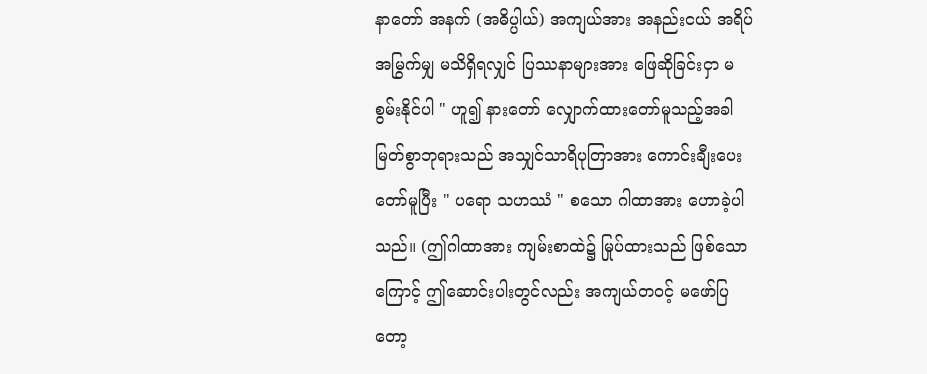နာတော် အနက် (အဓိပ္ပါယ်) အကျယ်အား အနည်းငယ် အရိပ်အမြွက်မျှ မသိရှိရလျှင် ပြဿနာများအား ဖြေဆိုခြင်းငှာ မစွမ်းနိုင်ပါ " ဟူ၍ နားတော် လျှောက်ထားတော်မူသည့်အခါ မြတ်စွာဘုရားသည် အသျှင်သာရိပုတြာအား ကောင်းချီးပေးတော်မူပြီး " ပရော သဟဿံ " စသော ဂါထာအား ဟောခဲ့ပါသည်။ (ဤဂါထာအား ကျမ်းစာထဲ၌ မြုပ်ထားသည် ဖြစ်သောကြောင့် ဤဆောင်းပါးတွင်လည်း အကျယ်တဝင့် မဖော်ပြတော့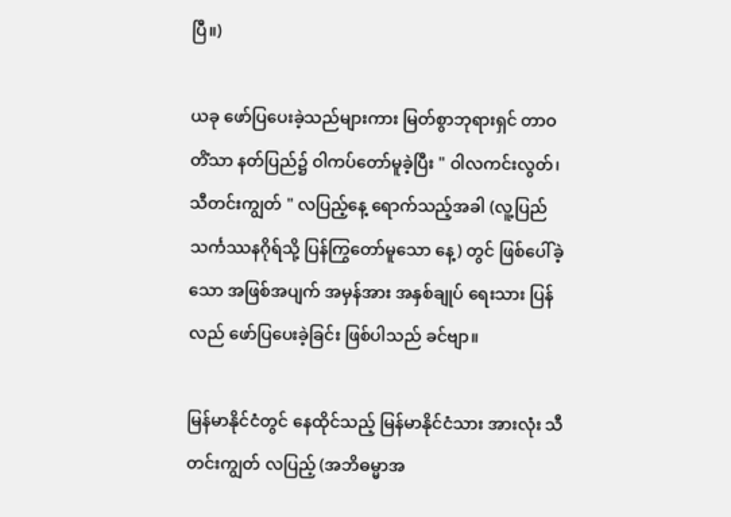ပြီ။)

ယခု ဖော်ပြပေးခဲ့သည်များကား မြတ်စွာဘုရားရှင် တာဝတိံသာ နတ်ပြည်၌ ဝါကပ်တော်မူခဲ့ပြီး " ဝါလကင်းလွတ်၊ သီတင်းကျွတ် " လပြည့်နေ့ ရောက်သည့်အခါ (လူ့ပြည် သင်္ကဿနဂိုရ်သို့ ပြန်ကြွတော်မူသော နေ့) တွင် ဖြစ်ပေါ်ခဲ့သော အဖြစ်အပျက် အမှန်အား အနှစ်ချုပ် ရေးသား ပြန်လည် ဖော်ပြပေးခဲ့ခြင်း ဖြစ်ပါသည် ခင်ဗျာ။

မြန်မာနိုင်ငံတွင် နေထိုင်သည့် မြန်မာနိုင်ငံသား အားလုံး သီတင်းကျွတ် လပြည့် (အဘိဓမ္မာအ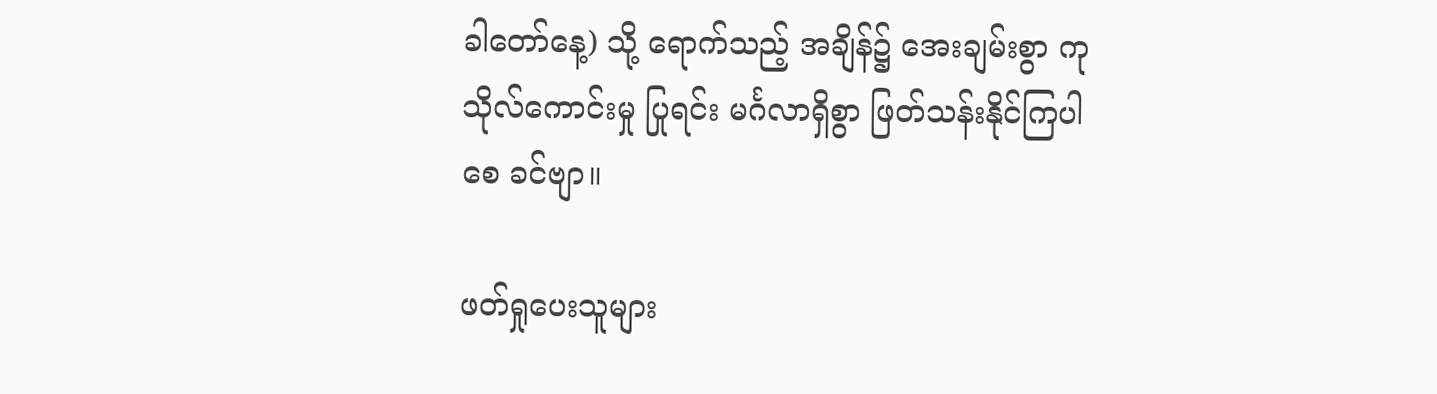ခါတော်နေ့) သို့ ရောက်သည့် အချိန်၌ အေးချမ်းစွာ ကုသိုလ်ကောင်းမှု ပြုရင်း မင်္ဂလာရှိစွာ ဖြတ်သန်းနိုင်ကြပါစေ ခင်ဗျာ။

ဖတ်ရှုပေးသူများ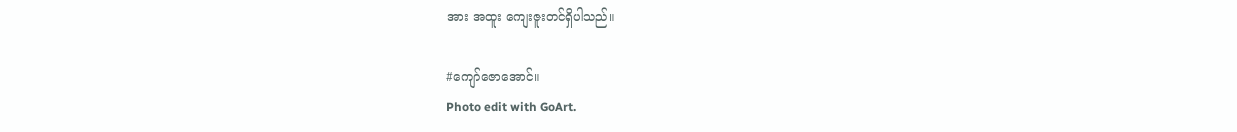အား အထူး ကျေးဇူးတင်ရှိပါသည်။

#ကျော်ဇောအောင်။
Photo edit with GoArt.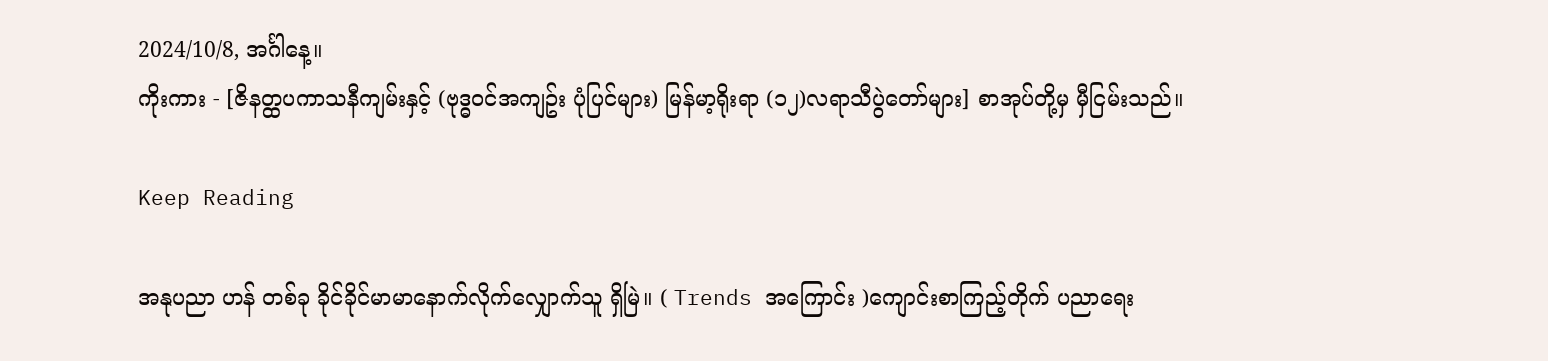2024/10/8, အင်္ဂါနေ့။
ကိုးကား - [ဇိနတ္ထပကာသနီကျမ်းနှင့် (ဗုဒ္ဓဝင်အကျဥ်း ပုံပြင်များ) မြန်မာ့ရိုးရာ (၁၂)လရာသီပွဲတော်များ] စာအုပ်တို့မှ မှီငြမ်းသည်။

Keep Reading

အနုပညာ ဟန် တစ်ခု ခိုင်ခိုင်မာမာနောက်လိုက်လျှောက်သူ ရှိမြဲ။ ( Trends အကြောင်း )ကျောင်းစာကြည့်တိုက် ပညာရေး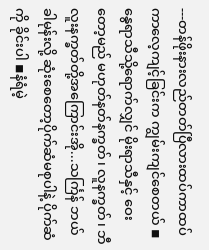---တန်ဖိုးနားလည်တတ်ပြီလားထပ်ကာထပ်ကာလေ့ကျင့်ခြင်းက ကျွမ်းကျင်စေတယ် ◾နွေရာသီသို့ရောက်လျှင် မိုးရာသီနှင့် ဝေးတော့မည် မဟုတ်နတ်နက္ခတ်၊ လူနက္ခတ်၊ ဘီလူးနက္ခတ်တို့အကြောင်းအို...သင်္ကြန် ဘယ်ခါမုန်းလို့ ဆုံးစေတော့ပိုက်ဆံမစုပါနဲ့ ပိုက်ဆံကို ခိုင်းပါ ◾နံရံမဲ့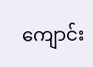ကျောင်း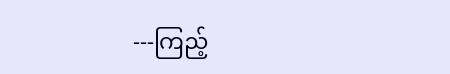---ကြည့်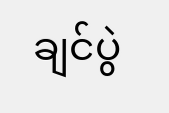ချင်ပွဲ